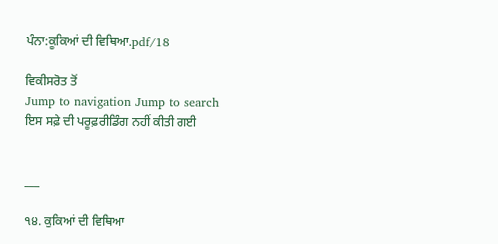ਪੰਨਾ:ਕੂਕਿਆਂ ਦੀ ਵਿਥਿਆ.pdf/18

ਵਿਕੀਸਰੋਤ ਤੋਂ
Jump to navigation Jump to search
ਇਸ ਸਫ਼ੇ ਦੀ ਪਰੂਫ਼ਰੀਡਿੰਗ ਨਹੀਂ ਕੀਤੀ ਗਈ


___

੧੪. ਕੁਕਿਆਂ ਦੀ ਵਿਥਿਆ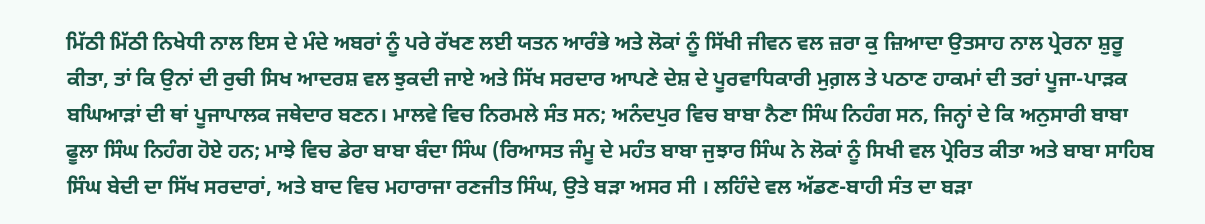ਮਿੱਠੀ ਮਿੱਠੀ ਨਿਖੇਧੀ ਨਾਲ ਇਸ ਦੇ ਮੰਦੇ ਅਬਰਾਂ ਨੂੰ ਪਰੇ ਰੱਖਣ ਲਈ ਯਤਨ ਆਰੰਭੇ ਅਤੇ ਲੋਕਾਂ ਨੂੰ ਸਿੱਖੀ ਜੀਵਨ ਵਲ ਜ਼ਰਾ ਕੁ ਜ਼ਿਆਦਾ ਉਤਸਾਹ ਨਾਲ ਪ੍ਰੇਰਨਾ ਸ਼ੁਰੂ ਕੀਤਾ, ਤਾਂ ਕਿ ਉਨਾਂ ਦੀ ਰੁਚੀ ਸਿਖ ਆਦਰਸ਼ ਵਲ ਝੁਕਦੀ ਜਾਏ ਅਤੇ ਸਿੱਖ ਸਰਦਾਰ ਆਪਣੇ ਦੇਸ਼ ਦੇ ਪੂਰਵਾਧਿਕਾਰੀ ਮੁਗ਼ਲ ਤੇ ਪਠਾਣ ਹਾਕਮਾਂ ਦੀ ਤਰਾਂ ਪੂਜਾ-ਪਾੜਕ ਬਘਿਆੜਾਂ ਦੀ ਥਾਂ ਪੂਜਾਪਾਲਕ ਜਥੇਦਾਰ ਬਣਨ। ਮਾਲਵੇ ਵਿਚ ਨਿਰਮਲੇ ਸੰਤ ਸਨ; ਅਨੰਦਪੁਰ ਵਿਚ ਬਾਬਾ ਨੈਣਾ ਸਿੰਘ ਨਿਹੰਗ ਸਨ, ਜਿਨ੍ਹਾਂ ਦੇ ਕਿ ਅਨੁਸਾਰੀ ਬਾਬਾ ਫੂਲਾ ਸਿੰਘ ਨਿਹੰਗ ਹੋਏ ਹਨ; ਮਾਝੇ ਵਿਚ ਡੇਰਾ ਬਾਬਾ ਬੰਦਾ ਸਿੰਘ (ਰਿਆਸਤ ਜੰਮੂ ਦੇ ਮਹੰਤ ਬਾਬਾ ਜੁਝਾਰ ਸਿੰਘ ਨੇ ਲੋਕਾਂ ਨੂੰ ਸਿਖੀ ਵਲ ਪ੍ਰੇਰਿਤ ਕੀਤਾ ਅਤੇ ਬਾਬਾ ਸਾਹਿਬ ਸਿੰਘ ਬੇਦੀ ਦਾ ਸਿੱਖ ਸਰਦਾਰਾਂ, ਅਤੇ ਬਾਦ ਵਿਚ ਮਹਾਰਾਜਾ ਰਣਜੀਤ ਸਿੰਘ, ਉਤੇ ਬੜਾ ਅਸਰ ਸੀ । ਲਹਿੰਦੇ ਵਲ ਅੱਡਣ-ਬਾਹੀ ਸੰਤ ਦਾ ਬੜਾ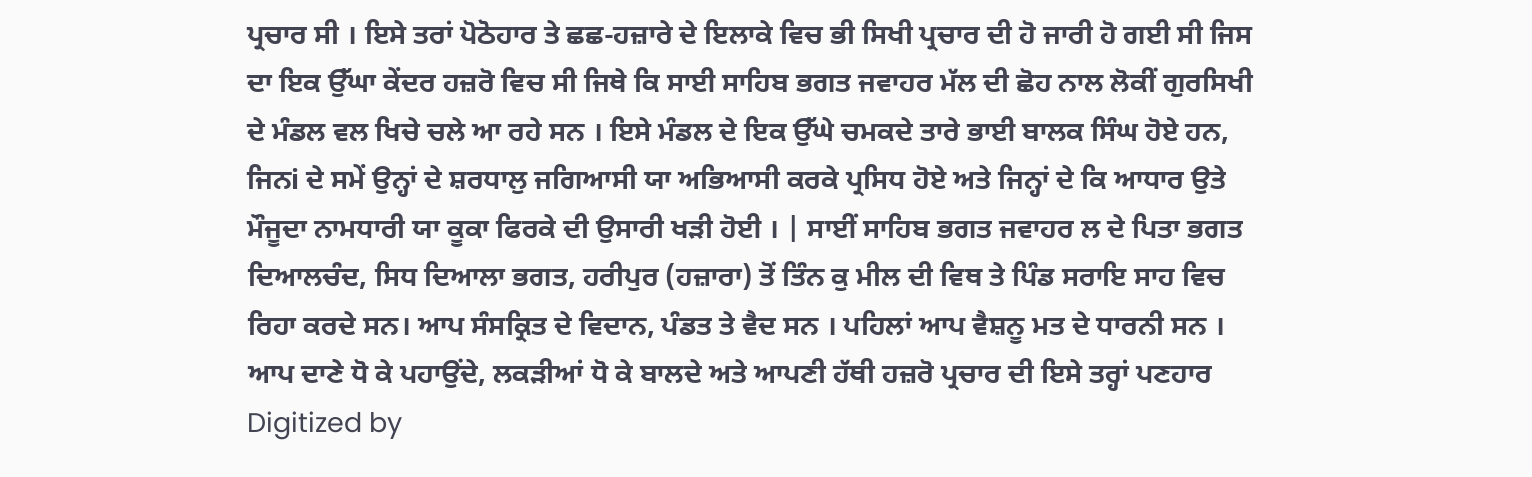ਪ੍ਰਚਾਰ ਸੀ । ਇਸੇ ਤਰਾਂ ਪੋਠੋਹਾਰ ਤੇ ਛਛ-ਹਜ਼ਾਰੇ ਦੇ ਇਲਾਕੇ ਵਿਚ ਭੀ ਸਿਖੀ ਪ੍ਰਚਾਰ ਦੀ ਹੋ ਜਾਰੀ ਹੋ ਗਈ ਸੀ ਜਿਸ ਦਾ ਇਕ ਉੱਘਾ ਕੇਂਦਰ ਹਜ਼ਰੋ ਵਿਚ ਸੀ ਜਿਥੇ ਕਿ ਸਾਈ ਸਾਹਿਬ ਭਗਤ ਜਵਾਹਰ ਮੱਲ ਦੀ ਛੋਹ ਨਾਲ ਲੋਕੀਂ ਗੁਰਸਿਖੀ ਦੇ ਮੰਡਲ ਵਲ ਖਿਚੇ ਚਲੇ ਆ ਰਹੇ ਸਨ । ਇਸੇ ਮੰਡਲ ਦੇ ਇਕ ਉੱਘੇ ਚਮਕਦੇ ਤਾਰੇ ਭਾਈ ਬਾਲਕ ਸਿੰਘ ਹੋਏ ਹਨ, ਜਿਨi ਦੇ ਸਮੇਂ ਉਨ੍ਹਾਂ ਦੇ ਸ਼ਰਧਾਲੁ ਜਗਿਆਸੀ ਯਾ ਅਭਿਆਸੀ ਕਰਕੇ ਪ੍ਰਸਿਧ ਹੋਏ ਅਤੇ ਜਿਨ੍ਹਾਂ ਦੇ ਕਿ ਆਧਾਰ ਉਤੇ ਮੌਜੂਦਾ ਨਾਮਧਾਰੀ ਯਾ ਕੂਕਾ ਫਿਰਕੇ ਦੀ ਉਸਾਰੀ ਖੜੀ ਹੋਈ । | ਸਾਈਂ ਸਾਹਿਬ ਭਗਤ ਜਵਾਹਰ ਲ ਦੇ ਪਿਤਾ ਭਗਤ ਦਿਆਲਚੰਦ, ਸਿਧ ਦਿਆਲਾ ਭਗਤ, ਹਰੀਪੁਰ (ਹਜ਼ਾਰਾ) ਤੋਂ ਤਿੰਨ ਕੁ ਮੀਲ ਦੀ ਵਿਥ ਤੇ ਪਿੰਡ ਸਰਾਇ ਸਾਹ ਵਿਚ ਰਿਹਾ ਕਰਦੇ ਸਨ। ਆਪ ਸੰਸਕ੍ਰਿਤ ਦੇ ਵਿਦਾਨ, ਪੰਡਤ ਤੇ ਵੈਦ ਸਨ । ਪਹਿਲਾਂ ਆਪ ਵੈਸ਼ਨੂ ਮਤ ਦੇ ਧਾਰਨੀ ਸਨ । ਆਪ ਦਾਣੇ ਧੋ ਕੇ ਪਹਾਉਂਦੇ, ਲਕੜੀਆਂ ਧੋ ਕੇ ਬਾਲਦੇ ਅਤੇ ਆਪਣੀ ਹੱਥੀ ਹਜ਼ਰੋ ਪ੍ਰਚਾਰ ਦੀ ਇਸੇ ਤਰ੍ਹਾਂ ਪਣਹਾਰ Digitized by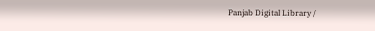Panjab Digital Library /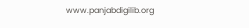www.panjabdigilib.org